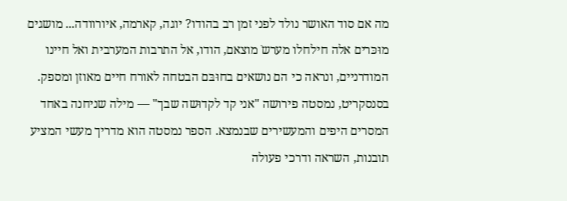מה אם סוד האושר נולד לפני זמן רב בהודו? יוגה, קארמה, איורוודה... מושגים מוּכּרים אלה חילחלו מערשֹ מוצאם, הודו, אל התרבות המערבית ואל חיינו המודרניים, ונראה כי הם נושאים בחוּבּם הבטחה לאורח חיים מאוזן ומספק. בסנסקריט, נמסטה פירושה "אני קד לקדוּשה שבך" — מילה שניחנה באחד המסרים היפים והמעשירים שבנמצא. הספר נמסטה הוא מדריך מעשי המציע תובנות, השראה ודרכי פעולה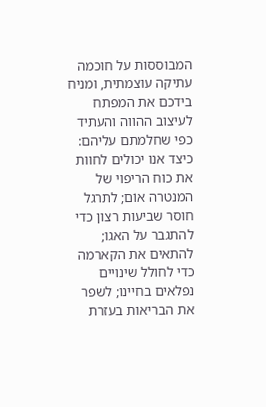המבוססות על חוכמה עתיקה עוצמתית, ומניח בידכם את המפתח לעיצוב ההווה והעתיד כפי שחלמתם עליהם: כיצד אנו יכולים לחוות את כוח הריפוי של המנטרה אוֹם; לתרגל חוסר שביעות רצון כדי להתגבר על האגו; להתאים את הקארמה כדי לחולל שינויים נפלאים בחיינו; לשפר את הבריאות בעזרת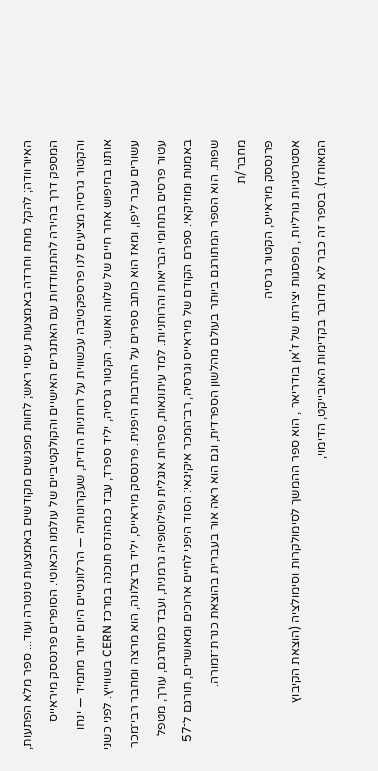האיורוודה; להקל מתח וחרדה באמצעות עיסוי ראש; לחוות מפגשים מקודשים באמצעות טנטרה ועוד... ספר מלא הפתעות, המספק דרך בהירה להתמודדות עם האתגרים האישיים והקולקטיביים של עולמנו הכאוטי. הסופרים פרנססק מיראייס והקטור גרסיה מציעים לנו פרספקטיבה עכשווית על רוחניות הודית, שעקרונותיה — הרלוונטיים היום יותר מתמיד — ינחו אותנו בחיפוש אחר חיים של שלווה ואושר. הקטור גרסיה, יליד ספרד, עבד כמהנדס תוכנה במרכז CERN בשווייץ. לפני כשני עשורים עבר ליפן, ומאז הוא כותב ספרים על התרבות היפנית. פרנססק מיראייס, יליד ברצלונה, הוא מרצה ומחבר רבי־מכר עטור פרסים בתחומי הבריאות והרוחניות. למד עיתונאות, ספרות אנגלית ופילוסופיה גרמנית, ועבד כמתרגם, עורך, מטפל באמנות ומוזיקאי. ספרם הקודם של מיראייס וגרסיה, רב־המכר איקיגאי: הסוד היפני לחיים ארוכים ומאושרים, תורגם ל־57 שפות. הוא הספר המתורגם ביותר בעולם מהלשון הספרדית, וגם הוא ראה אור בעברית בהוצאת כנרת־זמורה.
מחבר/ת
פרנססק מיראייס, הקטור גרסיה
אסטרטגיות גורליות , מפסגות יצירתו של ז'אן בודריאר , הוא ספר ההמשך לסימולקרות וסימולציה (הוצאת הקיבוץ המאוחד). בספר זה כבר לא מדובר בקדימות האובייקט, הדימוי,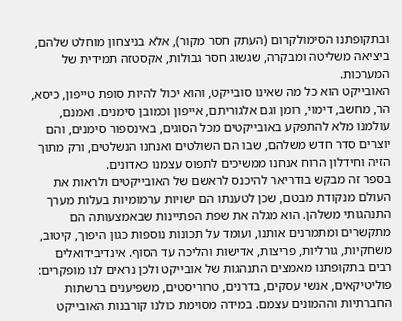ובתקופתנו הסימולקרום (העתק חסר מקור), אלא בניצחון מוחלט שלהם, ביציאה משליטה ומבקרה, שגשוג חסר גבולות, אקסטזה תמידית של המערכות.
האובייקט הוא כל מה שאינו סובייקט, והוא יכול להיות סופת טייפון, כיסא, הר, מחשב, דימוי, רומן וגם אלגוריתם, אייפון וכמובן סימנים. ואמנם, עולמנו מלא להתפקע באובייקטים מכל הסוגים, באינספור סימנים, והם יוצרים סדר חדש משלהם, שבו הם השולטים ואנחנו הנשלטים, ורק מתוך הזיה וחידלון הרוח אנחנו ממשיכים לתפוס עצמנו כאדונים.
בספר זה מבקש בודריאר להיכנס לראשם של האובייקטים ולראות את העולם מנקודת מבטם, שכן לטענתו הם ישויות ערמומיות בעלות מערך התנהגותי משלהן. הוא מגלה את שפת הפתיינות שבאמצעותה הם מתקשרים ומתמרנים אותנו, ועומד על תכונות נוספות כגון היפוך, קיטוב, משחקיות, גורליות, פריצות, אדישות והליכה עד הסוף. אינדיבידואלים רבים בתקופתנו מאמצים התנהגות של אובייקט ולכן נראים לנו מופקרים: פוליטיקאים, אנשי עסקים, בדרנים, טרוריסטים, משפיענים ברשתות החברתיות וההמונים עצמם. במידה מסוימת כולנו קורבנות האובייקט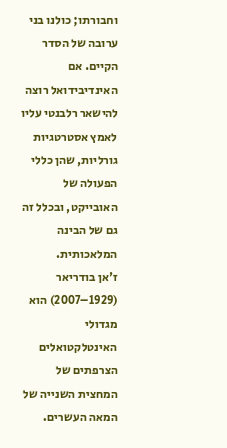וחבורתו; כולנו בני ערובה של הסדר הקיים. אם האינדיבידואל רוצה להישאר רלבנטי עליו לאמץ אסטרטגיות גורליות, שהן כללי הפעולה של האובייקט, ובכלל זה גם של הבינה המלאכותית.
ז'אן בודריאר (1929–2007) הוא מגדולי האינטלקטואלים הצרפתים של המחצית השנייה של המאה העשרים.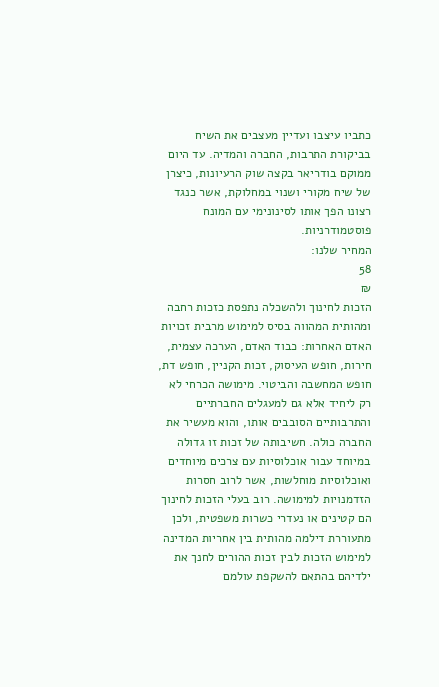כתביו עיצבו ועדיין מעצבים את השיח בביקורת התרבות, החברה והמדיה. עד היום ממוקם בודריאר בקצה שוק הרעיונות, כיצרן של שיח מקורי ושנוי במחלוקת, אשר כנגד רצונו הפך אותו לסינונימי עם המונח פוסטמודרניות.
המחיר שלנו:
58
₪
הזכות לחינוך ולהשכלה נתפסת כזכות רחבה ומהותית המהווה בסיס למימוש מרבית זכויות האדם האחרות: כבוד האדם, הערכה עצמית, חירות, חופש העיסוק, זכות הקניין, חופש דת, חופש המחשבה והביטוי. מימושה הכרחי לא רק ליחיד אלא גם למעגלים החברתיים והתרבותיים הסובבים אותו, והוא מעשיר את החברה כולה. חשיבותה של זכות זו גדולה במיוחד עבור אוכלוסיות עם צרכים מיוחדים ואוכלוסיות מוחלשות, אשר לרוב חסרות הזדמנויות למימושה. רוב בעלי הזכות לחינוך הם קטינים או נעדרי כשרות משפטית, ולכן מתעוררת דילמה מהותית בין אחריות המדינה למימוש הזכות לבין זכות ההורים לחנך את ילדיהם בהתאם להשקפת עולמם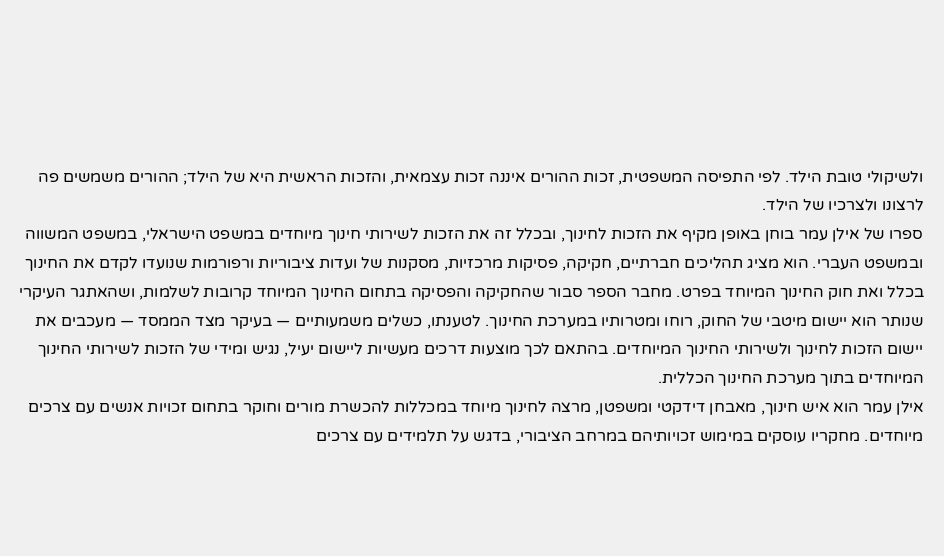ולשיקולי טובת הילד. לפי התפיסה המשפטית, זכות ההורים איננה זכות עצמאית, והזכות הראשית היא של הילד; ההורים משמשים פה לרצונו ולצרכיו של הילד.
ספרו של אילן עמר בוחן באופן מקיף את הזכות לחינוך, ובכלל זה את הזכות לשירותי חינוך מיוחדים במשפט הישראלי, במשפט המשווה ובמשפט העברי. הוא מציג תהליכים חברתיים, חקיקה, פסיקות מרכזיות, מסקנות של ועדות ציבוריות ורפורמות שנועדו לקדם את החינוך בכלל ואת חוק החינוך המיוחד בפרט. מחבר הספר סבור שהחקיקה והפסיקה בתחום החינוך המיוחד קרובות לשלמות, ושהאתגר העיקרי שנותר הוא יישום מיטבי של החוק, רוחו ומטרותיו במערכת החינוך. לטענתו, כשלים משמעותיים — בעיקר מצד הממסד — מעכבים את יישום הזכות לחינוך ולשירותי החינוך המיוחדים. בהתאם לכך מוצעות דרכים מעשיות ליישום יעיל, נגיש ומידי של הזכות לשירותי החינוך המיוחדים בתוך מערכת החינוך הכללית.
אילן עמר הוא איש חינוך, מאבחן דידקטי ומשפטן, מרצה לחינוך מיוחד במכללות להכשרת מורים וחוקר בתחום זכויות אנשים עם צרכים מיוחדים. מחקריו עוסקים במימוש זכויותיהם במרחב הציבורי, בדגש על תלמידים עם צרכים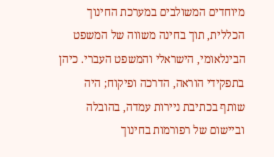מיוחדים המשולבים במערכת החינוך הכללית, תוך בחינה משווה של המשפט הבינלאומי, הישראלי והמשפט העברי. כיהן בתפקידי הוראה, הדרכה ופיקוח; היה שותף בכתיבת ניירות עמדה, בהובלה וביישום של רפורמות בחינוך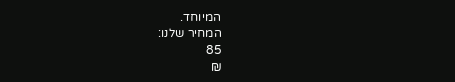המיוחד.
המחיר שלנו:
85
₪